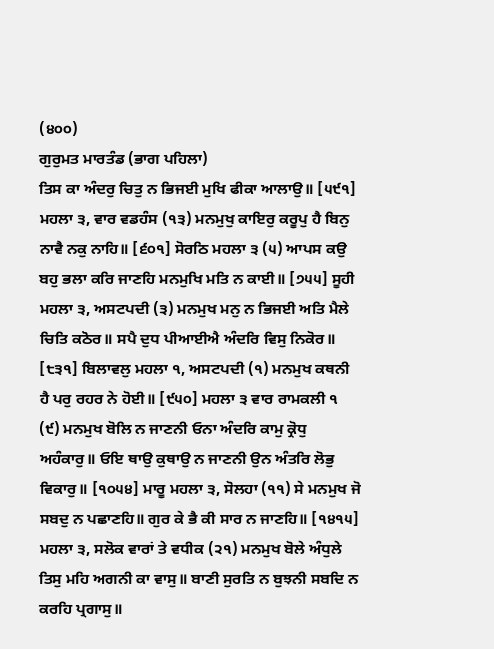(੪੦੦)
ਗੁਰੁਮਤ ਮਾਰਤੰਡ (ਭਾਗ ਪਹਿਲਾ)
ਤਿਸ ਕਾ ਅੰਦਰੁ ਚਿਤੁ ਨ ਭਿਜਈ ਮੁਖਿ ਫੀਕਾ ਆਲਾਉ॥ [੫੯੧] ਮਹਲਾ ੩, ਵਾਰ ਵਡਹੰਸ (੧੩) ਮਨਮੁਖੁ ਕਾਇਰੁ ਕਰੂਪੁ ਹੈ ਬਿਨੁ ਨਾਵੈ ਨਕੁ ਨਾਹਿ॥ [੬੦੧] ਸੋਰਠਿ ਮਹਲਾ ੩ (੫) ਆਪਸ ਕਉ ਬਹੁ ਭਲਾ ਕਰਿ ਜਾਣਹਿ ਮਨਮੁਖਿ ਮਤਿ ਨ ਕਾਈ॥ [੭੫੫] ਸੂਹੀ ਮਹਲਾ ੩, ਅਸਟਪਦੀ (੩) ਮਨਮੁਖ ਮਨੁ ਨ ਭਿਜਈ ਅਤਿ ਮੈਲੇ ਚਿਤਿ ਕਠੋਰ॥ ਸਪੈ ਦੁਧ ਪੀਆਈਐ ਅੰਦਰਿ ਵਿਸੁ ਨਿਕੋਰ॥ [੮੩੧] ਬਿਲਾਵਲੁ ਮਹਲਾ ੧, ਅਸਟਪਦੀ (੧) ਮਨਮੁਖ ਕਥਨੀ ਹੈ ਪਰੁ ਰਹਰ ਨੇ ਹੋਈ॥ [੯੫੦] ਮਹਲਾ ੩ ਵਾਰ ਰਾਮਕਲੀ ੧ (੯) ਮਨਮੁਖ ਬੋਲਿ ਨ ਜਾਣਨੀ ਓਨਾ ਅੰਦਰਿ ਕਾਮੁ ਕ੍ਰੋਧੁ ਅਹੰਕਾਰੁ॥ ਓਇ ਥਾਉ ਕੁਥਾਉ ਨ ਜਾਣਨੀ ਉਨ ਅੰਤਰਿ ਲੋਭੁ ਵਿਕਾਰੁ॥ [੧੦੫੪] ਮਾਰੂ ਮਹਲਾ ੩, ਸੋਲਹਾ (੧੧) ਸੇ ਮਨਮੁਖ ਜੋ ਸਬਦੁ ਨ ਪਛਾਣਹਿ॥ ਗੁਰ ਕੇ ਭੈ ਕੀ ਸਾਰ ਨ ਜਾਣਹਿ॥ [੧੪੧੫] ਮਹਲਾ ੩, ਸਲੋਕ ਵਾਰਾਂ ਤੇ ਵਧੀਕ (੨੧) ਮਨਮੁਖ ਬੋਲੇ ਅੰਧੁਲੇ ਤਿਸੁ ਮਹਿ ਅਗਨੀ ਕਾ ਵਾਸੁ॥ ਬਾਣੀ ਸੁਰਤਿ ਨ ਬੁਝਨੀ ਸਬਦਿ ਨ ਕਰਹਿ ਪ੍ਰਗਾਸੁ॥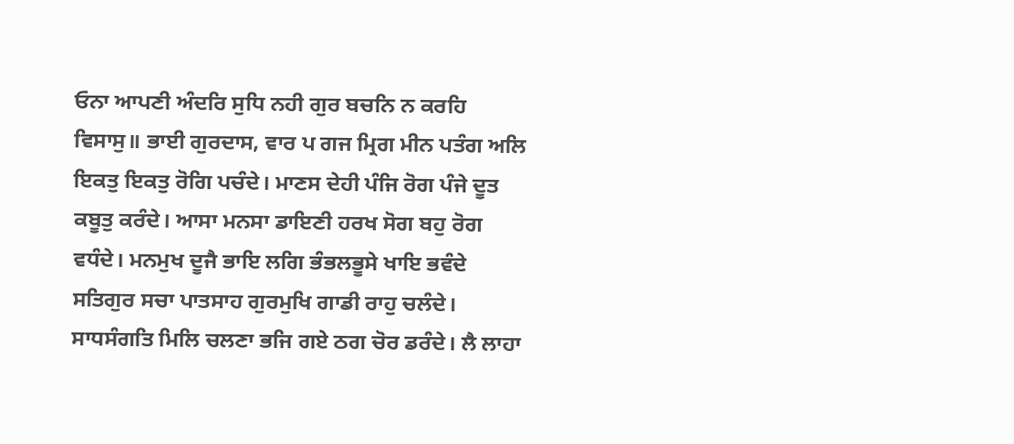ਓਨਾ ਆਪਣੀ ਅੰਦਰਿ ਸੁਧਿ ਨਹੀ ਗੁਰ ਬਚਨਿ ਨ ਕਰਹਿ ਵਿਸਾਸੁ॥ ਭਾਈ ਗੁਰਦਾਸ, ਵਾਰ ਪ ਗਜ ਮ੍ਰਿਗ ਮੀਨ ਪਤੰਗ ਅਲਿ ਇਕਤੁ ਇਕਤੁ ਰੋਗਿ ਪਚੰਦੇ। ਮਾਣਸ ਦੇਹੀ ਪੰਜਿ ਰੋਗ ਪੰਜੇ ਦੂਤ ਕਬੂਤੁ ਕਰੰਦੇ। ਆਸਾ ਮਨਸਾ ਡਾਇਣੀ ਹਰਖ ਸੋਗ ਬਹੁ ਰੋਗ ਵਧੰਦੇ। ਮਨਮੁਖ ਦੂਜੈ ਭਾਇ ਲਗਿ ਭੰਭਲਭੂਸੇ ਖਾਇ ਭਵੰਦੇ ਸਤਿਗੁਰ ਸਚਾ ਪਾਤਸਾਹ ਗੁਰਮੁਖਿ ਗਾਡੀ ਰਾਹੁ ਚਲੰਦੇ। ਸਾਧਸੰਗਤਿ ਮਿਲਿ ਚਲਣਾ ਭਜਿ ਗਏ ਠਗ ਚੋਰ ਡਰੰਦੇ। ਲੈ ਲਾਹਾ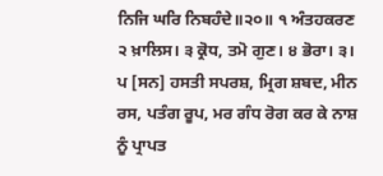ਨਿਜਿ ਘਰਿ ਨਿਬਹੰਦੇ॥੨੦॥ ੧ ਅੰਤਹਕਰਣ ੨ ਖ਼ਾਲਿਸ। ੩ ਕ੍ਰੋਧ, ਤਮੋ ਗੁਣ। ੪ ਭੋਰਾ। ੩। ਪ [ਸਨ] ਹਸਤੀ ਸਪਰਸ਼, ਮ੍ਰਿਗ ਸ਼ਬਦ, ਮੀਨ ਰਸ, ਪਤੰਗ ਰੂਪ, ਮਰ ਗੰਧ ਰੋਗ ਕਰ ਕੇ ਨਾਸ਼ ਨੂੰ ਪ੍ਰਾਪਤ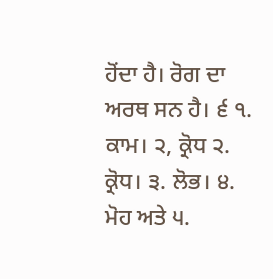ਹੋਂਦਾ ਹੈ। ਰੋਗ ਦਾ ਅਰਥ ਸਨ ਹੈ। ੬ ੧. ਕਾਮ। ੨, ਕ੍ਰੋਧ ੨. ਕ੍ਰੋਧ। ੩. ਲੋਭ। ੪. ਮੋਹ ਅਤੇ ੫.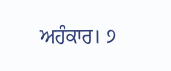ਅਹੰਕਾਰ। ੭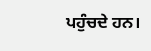ਪਹੁੰਚਦੇ ਹਨ।